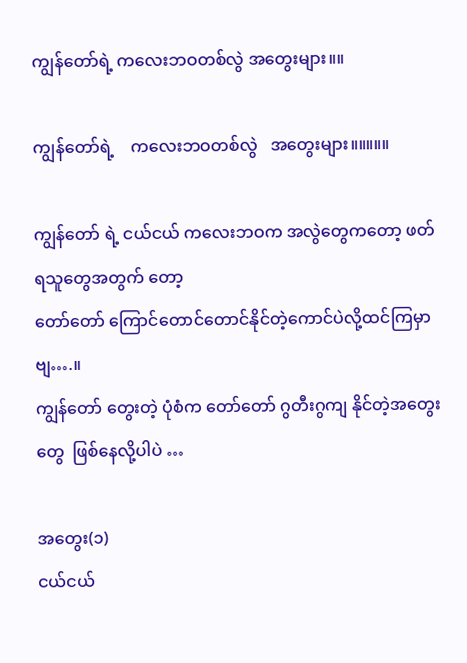ကျွန်တော်ရဲ့ ကလေးဘဝတစ်လွဲ အတွေးများ။။

ကျွန်တော်ရဲ့    ကလေးဘဝတစ်လွဲ   အတွေးများ။။။။။

ကျွန်တော် ရဲ့ ငယ်ငယ် ကလေးဘဝက အလွဲတွေကတော့ ဖတ်ရသူတွေအတွက် တော့
တော်တော် ကြောင်တောင်တောင်နိုင်တဲ့ကောင်ပဲလို့ထင်ကြမှာဗျ….။
ကျွန်တော် တွေးတဲ့ ပုံစံက တော်တော် ဂွတီးဂွကျ နိုင်တဲ့အတွေးတွေ  ဖြစ်နေလို့ပါပဲ …

အတွေး(၁)
ငယ်ငယ်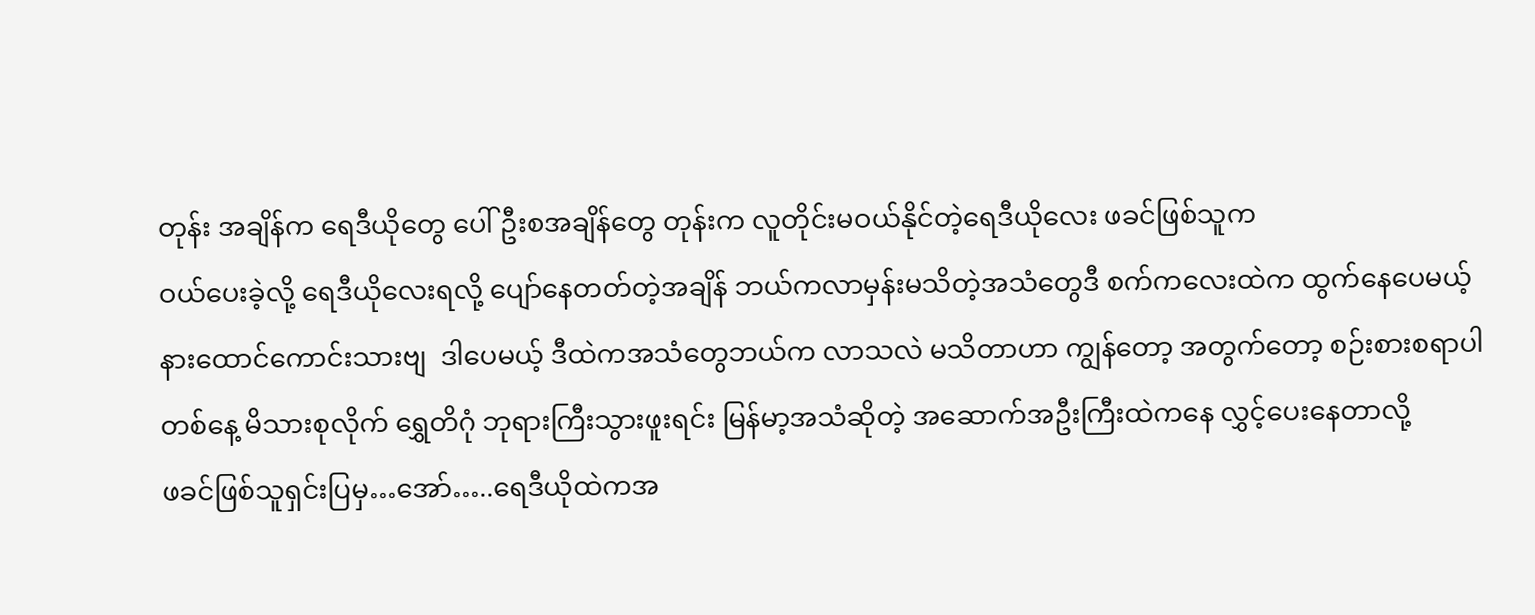တုန်း အချိန်က ရေဒီယိုတွေ ပေါ်ဦးစအချိန်တွေ တုန်းက လူတိုင်းမဝယ်နိုင်တဲ့ရေဒီယိုလေး ဖခင်ဖြစ်သူက
ဝယ်ပေးခဲ့လို့ ရေဒီယိုလေးရလို့ ပျော်နေတတ်တဲ့အချိန် ဘယ်ကလာမှန်းမသိတဲ့အသံတွေဒီ စက်ကလေးထဲက ထွက်နေပေမယ့်
နားထောင်ကောင်းသားဗျ  ဒါပေမယ့် ဒီထဲကအသံတွေဘယ်က လာသလဲ မသိတာဟာ ကျွန်တော့ အတွက်တော့ စဉ်းစားစရာပါ
တစ်နေ့ မိသားစုလိုက် ရွှေတိဂုံ ဘုရားကြီးသွားဖူးရင်း မြန်မာ့အသံဆိုတဲ့ အဆောက်အဦးကြီးထဲကနေ လွှင့်ပေးနေတာလို့
ဖခင်ဖြစ်သူရှင်းပြမှ…အော်…..ရေဒီယိုထဲကအ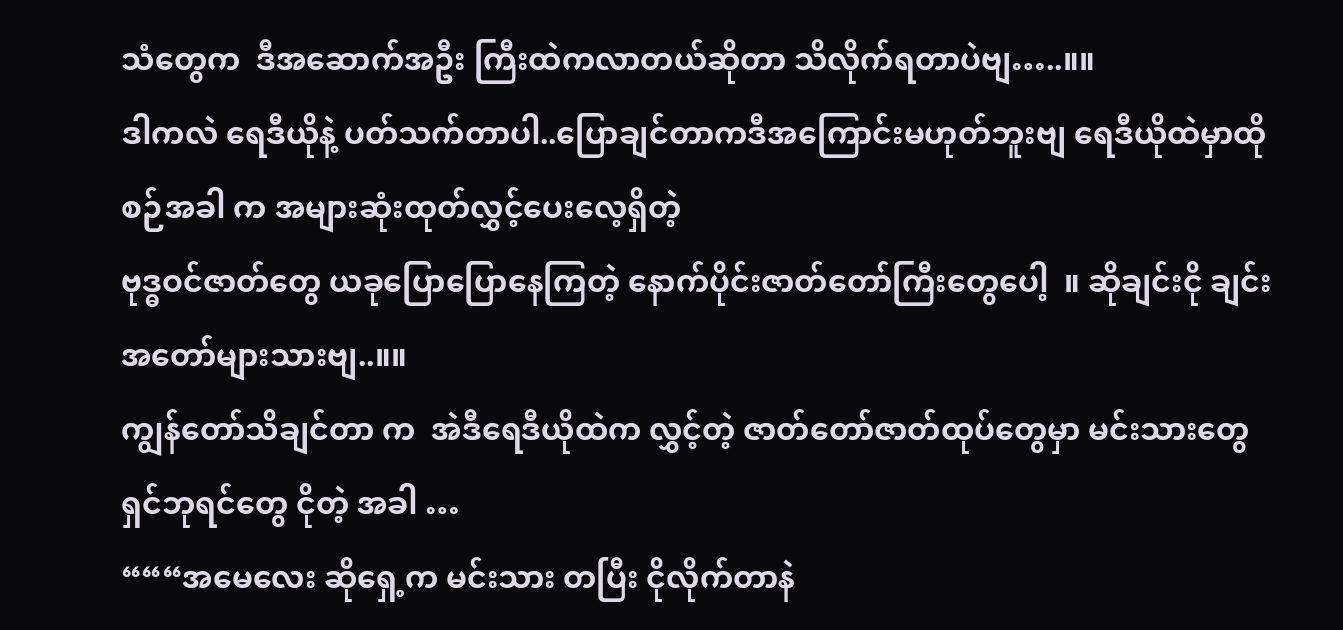သံတွေက  ဒီအဆောက်အဦး ကြီးထဲကလာတယ်ဆိုတာ သိလိုက်ရတာပဲဗျ…..။။
ဒါကလဲ ရေဒီယိုနဲ့ ပတ်သက်တာပါ..ပြောချင်တာကဒီအကြောင်းမဟုတ်ဘူးဗျ ရေဒီယိုထဲမှာထိုစဉ်အခါ က အများဆုံးထုတ်လွှင့်ပေးလေ့ရှိတဲ့
ဗုဒ္ဓဝင်ဇာတ်တွေ ယခုပြောပြောနေကြတဲ့ နောက်ပိုင်းဇာတ်တော်ကြီးတွေပေါ့  ။ ဆိုချင်းငို ချင်း အတော်များသားဗျ..။။
ကျွန်တော်သိချင်တာ က  အဲဒီရေဒီယိုထဲက လွှင့်တဲ့ ဇာတ်တော်ဇာတ်ထုပ်တွေမှာ မင်းသားတွေ ရှင်ဘုရင်တွေ ငိုတဲ့ အခါ …
“““အမေလေး ဆိုရှေ့က မင်းသား တပြီး ငိုလိုက်တာနဲ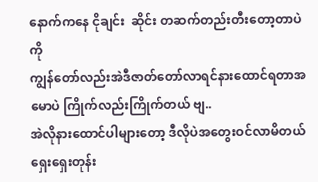နောက်ကနေ ငိုချင်း  ဆိုင်း တဆက်တည်းတီးတော့တာပဲကို
ကျွန်တော်လည်းအဲဒီဇာတ်တော်လာရင်နားထောင်ရတာအမောပဲ ကြိုက်လည်းကြိုက်တယ် ဗျ..
အဲလိုနားထောင်ပါများတော့ ဒီလိုပဲအတွေးဝင်လာမိတယ် ရှေးရှေးတုန်း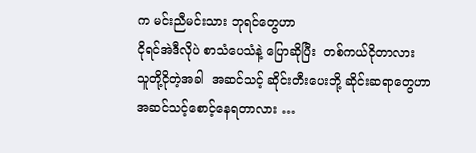က မင်းညီမင်းသား ဘုရင်တွေဟာ
ငိုရင်အဲဒီလိုပဲ စာသံပေသံနဲ့ ပြောဆိုပြီး  တစ်ကယ်ငိုတာလား
သူတို့ငိုတဲ့အခါ  အဆင်သင့် ဆိုင်းတီးပေးဘို့ ဆိုင်းဆရာတွေဟာ
အဆင်သင့်စောင့်နေရတာလား …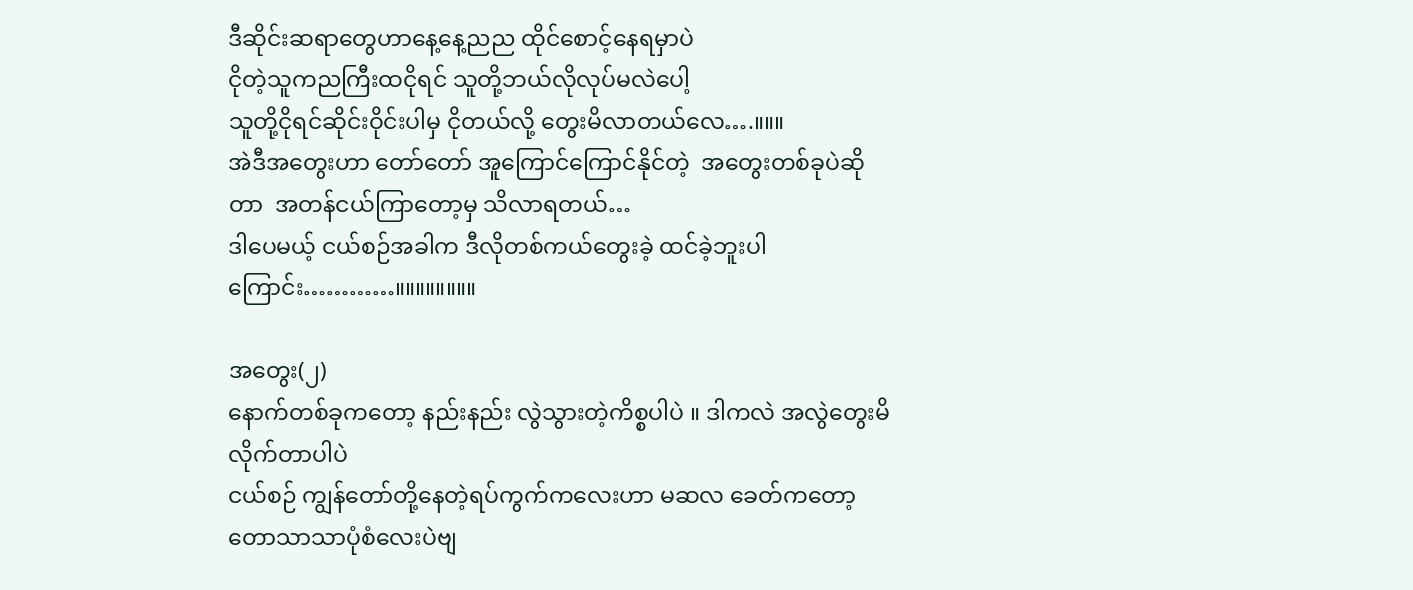ဒီဆိုင်းဆရာတွေဟာနေ့နေ့ညည ထိုင်စောင့်နေရမှာပဲ
ငိုတဲ့သူကညကြီးထငိုရင် သူတို့ဘယ်လိုလုပ်မလဲပေါ့
သူတို့ငိုရင်ဆိုင်းဝိုင်းပါမှ ငိုတယ်လို့ တွေးမိလာတယ်လေ….။။။
အဲဒီအတွေးဟာ တော်တော် အူကြောင်ကြောင်နိုင်တဲ့  အတွေးတစ်ခုပဲဆိုတာ  အတန်ငယ်ကြာတော့မှ သိလာရတယ်…
ဒါပေမယ့် ငယ်စဉ်အခါက ဒီလိုတစ်ကယ်တွေးခဲ့ ထင်ခဲ့ဘူးပါကြောင်း…………။။။။။။။။

အတွေး(၂)
နောက်တစ်ခုကတော့ နည်းနည်း လွဲသွားတဲ့ကိစ္စပါပဲ ။ ဒါကလဲ အလွဲတွေးမိလိုက်တာပါပဲ
ငယ်စဉ် ကျွန်တော်တို့နေတဲ့ရပ်ကွက်ကလေးဟာ မဆလ ခေတ်ကတော့ တောသာသာပုံစံလေးပဲဗျ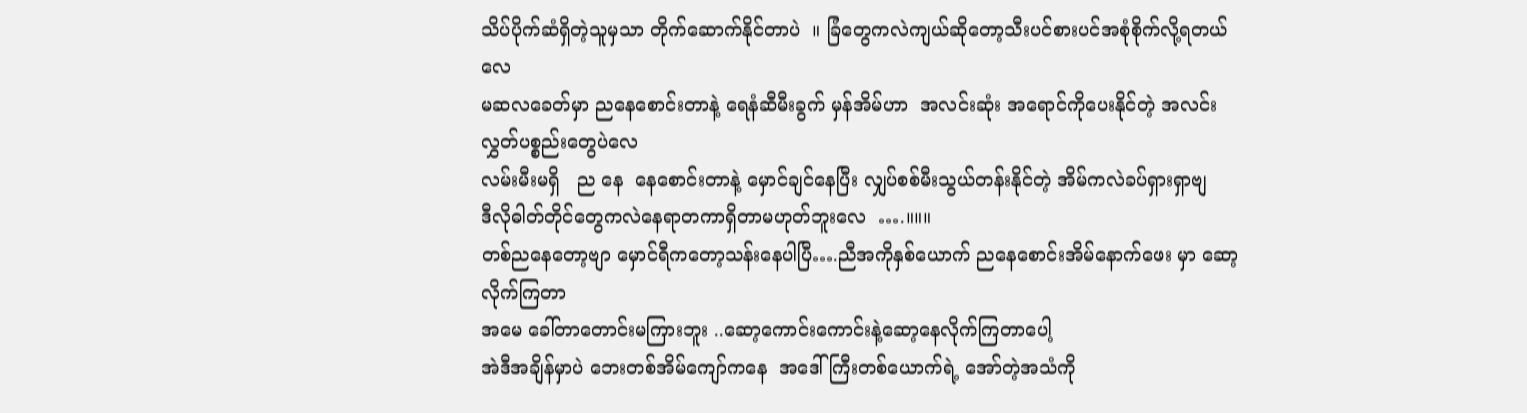သိပ်ပိုက်ဆံရှိတဲ့သူမှသာ တိုက်ဆောက်နိုင်တာပဲ  ။ ခြံတွေကလဲကျယ်ဆိုတော့သီးပင်စားပင်အစုံစိုက်လို့ရတယ်လေ
မဆလခေတ်မှာ ညနေစောင်းတာနဲ့ ရေနံဆီမီးခွက် မှန်အိမ်ဟာ  အလင်းဆုံး အရောင်ကိုပေးနိုင်တဲ့ အလင်းလွှတ်ပစ္စည်းတွေပဲလေ
လမ်းမီးမရှိ   ည နေ  နေစောင်းတာနဲ့ မှောင်ချင်နေပြီး လျှပ်စစ်မီးသွယ်တန်းနိုင်တဲ့ အိမ်ကလဲခပ်ရှားရှာဗျ
ဒီလိုဓါတ်တိုင်တွေကလဲနေရာတကာရှိတာမဟုတ်ဘူးလေ  ….။။။
တစ်ညနေတော့ဗျာ မှောင်ရီကတော့သန်းနေပါပြီ….ညီအကိုနှစ်ယောက် ညနေစောင်းအိမ်နောက်ဖေး မှာ ဆော့လိုက်ကြတာ
အမေ ခေါ်တာတောင်းမကြားဘူး ..ဆော့ကောင်းကောင်းနဲ့ဆော့နေလိုက်ကြတာပေါ့
အဲဒီအချိန်မှာပဲ ဘေးတစ်အိမ်ကျော်ကနေ  အဒေါ်ကြီးတစ်ယောက်ရဲ့ အော်တဲ့အသံကို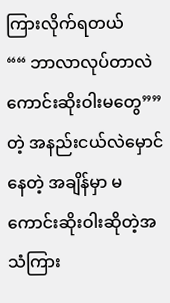ကြားလိုက်ရတယ်
““ ဘာလာလုပ်တာလဲ ကောင်းဆိုးဝါးမတွေ””တဲ့ အနည်းငယ်လဲမှောင်နေတဲ့ အချိန်မှာ မကောင်းဆိုးဝါးဆိုတဲ့အသံကြား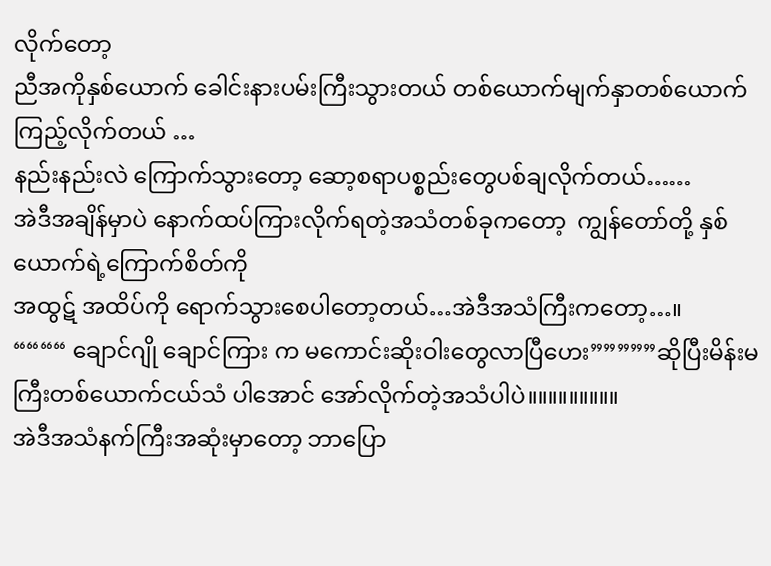လိုက်တော့
ညီအကိုနှစ်ယောက် ခေါင်းနားပမ်းကြီးသွားတယ် တစ်ယောက်မျက်နှာတစ်ယောက်ကြည့်လိုက်တယ် …
နည်းနည်းလဲ ကြောက်သွားတော့ ဆော့စရာပစ္စည်းတွေပစ်ချလိုက်တယ်……
အဲဒီအချိန်မှာပဲ နောက်ထပ်ကြားလိုက်ရတဲ့အသံတစ်ခုကတော့  ကျွန်တော်တို့ နှစ်ယောက်ရဲ့ကြောက်စိတ်ကို
အထွဋ် အထိပ်ကို ရောက်သွားစေပါတော့တယ်…အဲဒီအသံကြီးကတော့…။
““““ ချောင်ဂျို ချောင်ကြား က မကောင်းဆိုးဝါးတွေလာပြီဟေး”””””ဆိုပြီးမိန်းမကြီးတစ်ယောက်ငယ်သံ ပါအောင် အော်လိုက်တဲ့အသံပါပဲ။။။။။။။။။
အဲဒီအသံနက်ကြီးအဆုံးမှာတော့ ဘာပြော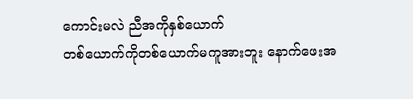ကောင်းမလဲ ညီအကိုနှစ်ယောက်
တစ်ယောက်ကိုတစ်ယောက်မကူအားဘူး နောက်ဖေးအ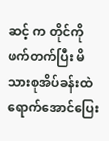ဆင့် က တိုင်ကိုဖက်တက်ပြီး မိသားစုအိပ်ခန်းထဲရောက်အောင်ပြေး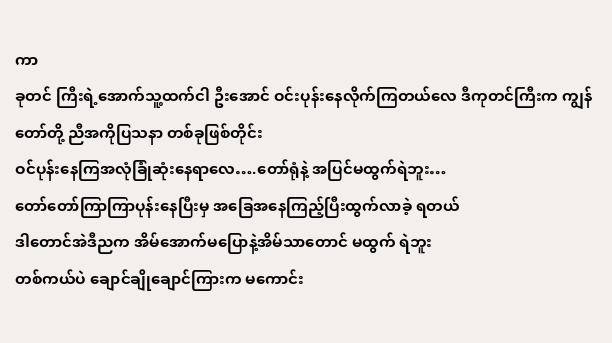ကာ
ခုတင် ကြီးရဲ့အောက်သူ့ထက်ငါ ဦးအောင် ဝင်းပုန်းနေလိုက်ကြတယ်လေ ဒီကုတင်ကြီးက ကျွန်တော်တို့ ညီအကိုပြသနာ တစ်ခုဖြစ်တိုင်း
ဝင်ပုန်းနေကြအလုံခြုံဆုံးနေရာလေ….တော်ရုံနဲ့ အပြင်မထွက်ရဲဘူး…
တော်တော်ကြာကြာပုန်းနေပြီးမှ အခြေအနေကြည့်ပြီးထွက်လာခဲ့ ရတယ်
ဒါတောင်အဲဒီညက အိမ်အောက်မပြောနဲ့အိမ်သာတောင် မထွက် ရဲဘူး
တစ်ကယ်ပဲ ချောင်ချိုချောင်ကြားက မကောင်း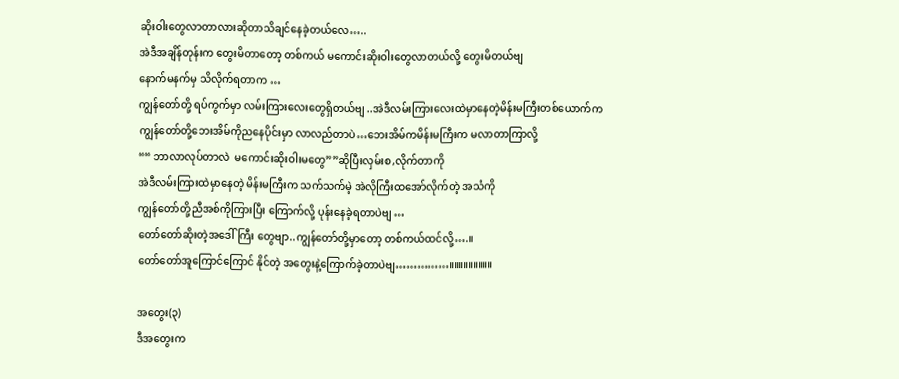ဆိုးဝါးတွေလာတာလားဆိုတာသိချင်နေခဲ့တယ်လေ…..
အဲဒီအချိန်တုန်းက တွေးမိတာတော့ တစ်ကယ် မကောင်းဆိုးဝါးတွေလာတယ်လို့ တွေးမိတယ်ဗျ
နောက်မနက်မှ သိလိုက်ရတာက …
ကျွန်တော်တို့ ရပ်ကွက်မှာ လမ်းကြားလေးတွေရှိတယ်ဗျ ..အဲဒီလမ်းကြားလေးထဲမှာနေတဲ့မိန်းမကြီးတစ်ယောက်က
ကျွန်တော်တို့ဘေးအိမ်ကိုညနေပိုင်းမှာ လာလည်တာပဲ…ဘေးအိမ်ကမိန်းမကြီးက မလာတာကြာလို့
““ ဘာလာလုပ်တာလဲ  မကောင်းဆိုးဝါးမတွေ””ဆိုပြီးလှမ်းစ,လိုက်တာကို
အဲဒီလမ်းကြားထဲမှာနေတဲ့ မိန်းမကြီးက သက်သက်မဲ့ အဲလိုကြီးထအော်လိုက်တဲ့ အသံကို
ကျွန်တော်တို့ညီအစ်ကိုကြားပြီး ကြောက်လို့ ပုန်းနေခဲ့ရတာပဲဗျ …
တော်တော်ဆိုးတဲ့အဒေါ်ကြီး တွေဗျာ..ကျွန်တော်တို့မှာတော့ တစ်ကယ်ထင်လို့….။
တော်တော်အူကြောင်ကြောင် နိုင်တဲ့ အတွေးနဲ့ကြောက်ခဲ့တာပဲဗျ……………။။။။။။။။။

အတွေး(၃)
ဒီအတွေးက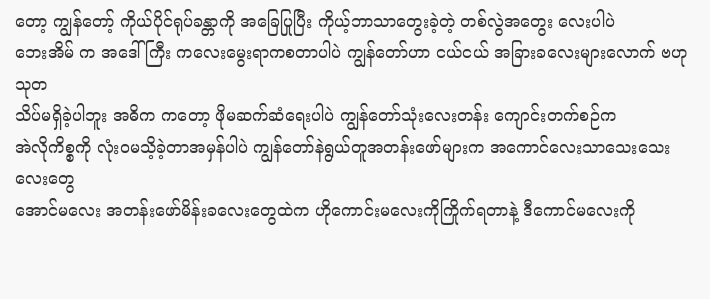တော့ ကျွန်တော့် ကိုယ်ပိုင်ရုပ်ခန္တာကို အခြေပြုပြီး ကိုယ့်ဘာသာတွေးခဲ့တဲ့ တစ်လွဲအတွေး လေးပါပဲ
ဘေးအိမ် က အဒေါ်ကြီး ကလေးမွေးရာကစတာပါပဲ ကျွန်တော်ဟာ ငယ်ငယ် အခြားခလေးများလောက် ဗဟုသုတ
သိပ်မရှိခဲ့ပါဘူး အဓိက ကတော့ ဖိုမဆက်ဆံရေးပါပဲ ကျွန်တော်သုံးလေးတန်း ကျောင်းတက်စဉ်က
အဲလိုကိစ္စကို လုံးဝမသိ့ခဲ့တာအမှန်ပါပဲ ကျွန်တော်နဲရွယ်တူအတန်းဖော်များက အကောင်လေးသာသေးသေး လေးတွေ
အောင်မလေး အတန်းဖော်မိန်းခလေးတွေထဲက ဟိုကောင်းမလေးကိုကြိုက်ရတာနဲ့ ဒီကောင်မလေးကို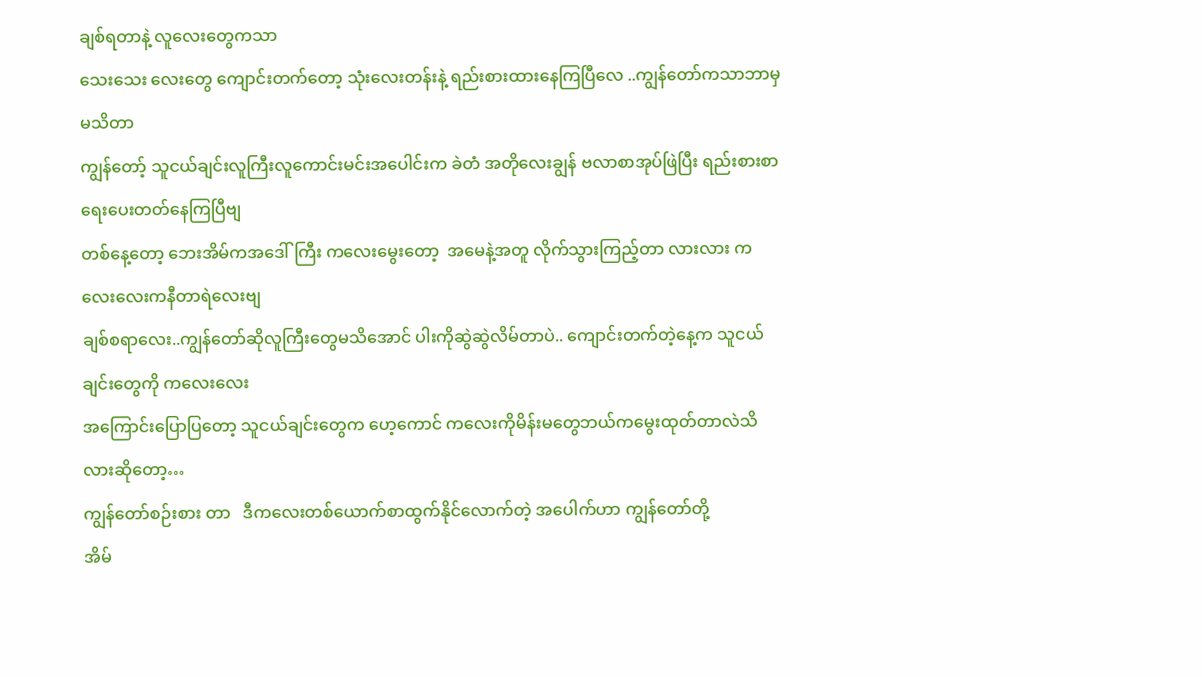ချစ်ရတာနဲ့ လူလေးတွေကသာ
သေးသေး လေးတွေ ကျောင်းတက်တော့ သုံးလေးတန်းနဲ့ ရည်းစားထားနေကြပြီလေ ..ကျွန်တော်ကသာဘာမှမသိတာ
ကျွန်တော့် သူငယ်ချင်းလူကြီးလူကောင်းမင်းအပေါင်းက ခဲတံ အတိုလေးချွန် ဗလာစာအုပ်ဖြဲပြီး ရည်းစားစာ ရေးပေးတတ်နေကြပြီဗျ
တစ်နေ့တော့ ဘေးအိမ်ကအဒေါ်ကြီး ကလေးမွေးတော့  အမေနဲ့အတူ လိုက်သွားကြည့်တာ လားလား ကလေးလေးကနီတာရဲလေးဗျ
ချစ်စရာလေး..ကျွန်တော်ဆိုလူကြီးတွေမသိအောင် ပါးကိုဆွဲဆွဲလိမ်တာပဲ.. ကျောင်းတက်တဲ့နေ့က သူငယ်ချင်းတွေကို ကလေးလေး
အကြောင်းပြောပြတော့ သူငယ်ချင်းတွေက ဟေ့ကောင် ကလေးကိုမိန်းမတွေဘယ်ကမွေးထုတ်တာလဲသိလားဆိုတော့…
ကျွန်တော်စဉ်းစား တာ   ဒီကလေးတစ်ယောက်စာထွက်နိုင်လောက်တဲ့ အပေါက်ဟာ ကျွန်တော်တို့
အိမ်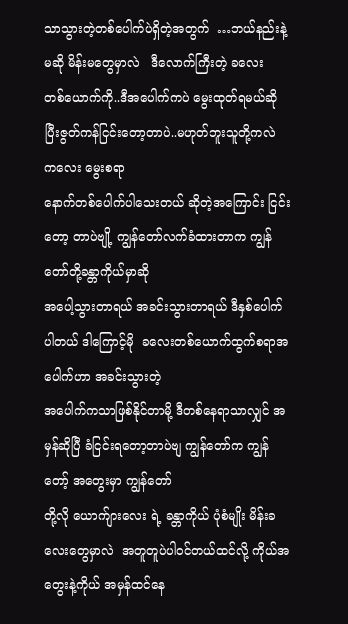သာသွားတဲ့တစ်ပေါက်ပဲရှိတဲ့အတွက်  …ဘယ်နည်းနဲ့မဆို မိန်းမတွေမှာလဲ   ဒီလောက်ကြီးတဲ့ ခလေး
တစ်ယောက်ကို..ဒီအပေါက်ကပဲ မွေးထုတ်ရမယ်ဆိုပြီးဇွတ်ကန်ငြင်းတော့တာပဲ..မဟုတ်ဘူးသူတို့ကလဲ ကလေး မွေးစရာ
နောက်တစ်ပေါက်ပါသေးတယ် ဆိုတဲ့အကြောင်း ငြင်းတော့ တာပဲဗျို့ ကျွန်တော်လက်ခံထားတာက ကျွန်တော်တို့ခန္တာကိုယ်မှာဆို
အပေါ့သွားတာရယ် အခင်းသွားတာရယ် ဒီနှစ်ပေါက်ပါတယ် ဒါကြောင့်မို  ခလေးတစ်ယောက်ထွက်စရာအပေါက်ဟာ အခင်းသွားတဲ့
အပေါက်ကသာဖြစ်နိုင်တာမို့ ဒီတစ်နေရာသာလျှင် အမှန်ဆိုပြီ ခံငြင်းရတော့တာပဲဗျ ကျွန်တော်က ကျွန်တော့် အတွေးမှာ ကျွန်တော်
တို့လို ယောက်ျားလေး ရဲ့ ခန္တာကိုယ် ပုံစံမျိုး မိန်းခလေးတွေမှာလဲ  အတူတူပဲပါဝင်တယ်ထင်လို့ ကိုယ်အတွေးနဲ့ကိုယ် အမှန်ထင်နေ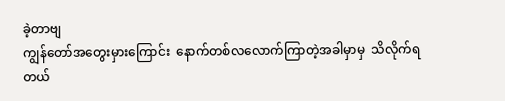ခဲ့တာဗျ
ကျွန်တော်အတွေးမှားကြောင်း  နောက်တစ်လလောက်ကြာတဲ့အခါမှာမှ  သိလိုက်ရတယ်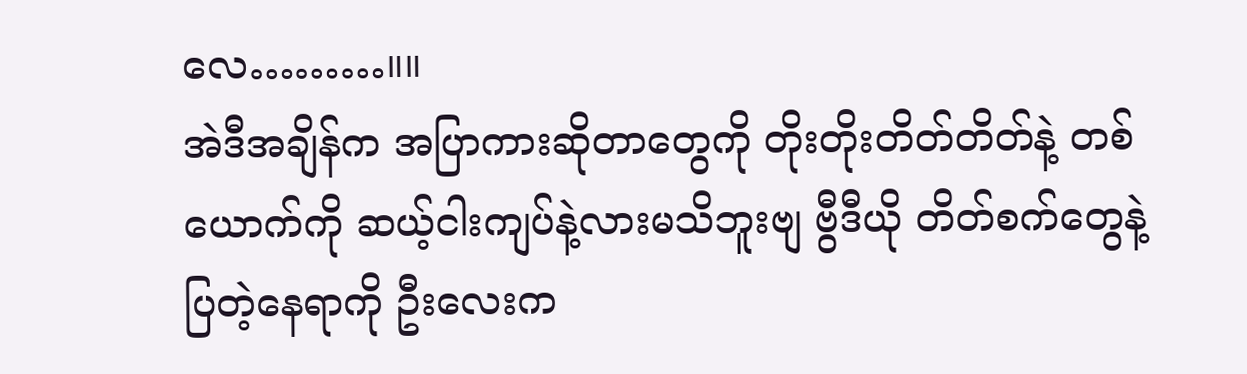လေ………။။
အဲဒီအချိန်က အပြာကားဆိုတာတွေကို တိုးတိုးတိတ်တိတ်နဲ့ တစ်ယောက်ကို ဆယ့်ငါးကျပ်နဲ့လားမသိဘူးဗျ ဗွီဒီယို တိတ်စက်တွေနဲ့
ပြတဲ့နေရာကို ဦးလေးက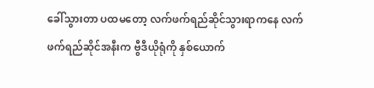ခေါ်သွားတာ ပထမတော့ လက်ဖက်ရည်ဆိုင်သွားရာကနေ လက်ဖက်ရည်ဆိုင်အနီးက ဗွီဒီယိုရုံကို နှစ်ယောက်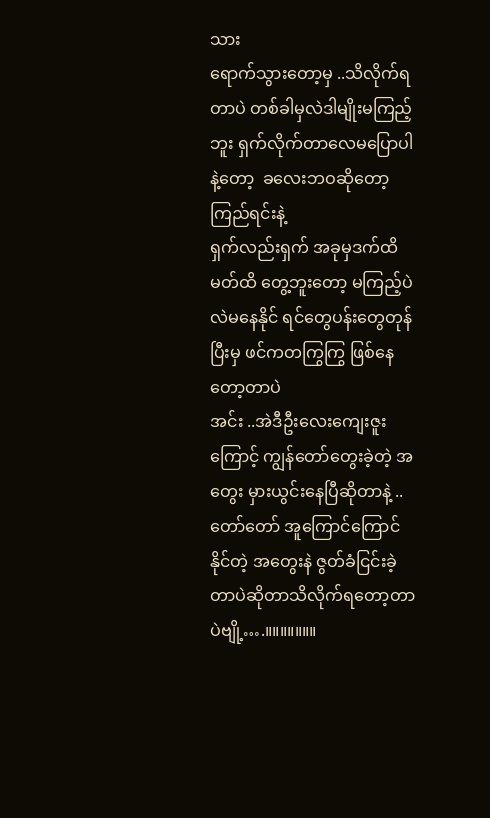သား
ရောက်သွားတော့မှ ..သိလိုက်ရတာပဲ တစ်ခါမှလဲဒါမျိုးမကြည့်ဘူး ရှက်လိုက်တာလေမပြောပါနဲ့တော့  ခလေးဘဝဆိုတော့ ကြည်ရင်းနဲ့
ရှက်လည်းရှက် အခုမှဒက်ထိမတ်ထိ တွေ့ဘူးတော့ မကြည့်ပဲလဲမနေနိုင် ရင်တွေပန်းတွေတုန်ပြီးမှ ဖင်ကတကြွကြွ ဖြစ်နေတော့တာပဲ
အင်း ..အဲဒီဦးလေးကျေးဇူးကြောင့် ကျွန်တော်တွေးခဲ့တဲ့ အတွေး မှားယွင်းနေပြီဆိုတာနဲ့ ..
တော်တော် အူကြောင်ကြောင်နိုင်တဲ့ အတွေးနဲ ဇွတ်ခံငြင်းခဲ့တာပဲဆိုတာသိလိုက်ရတော့တာပဲဗျို့….။။။။။။။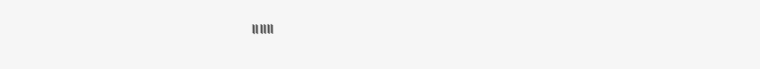။။။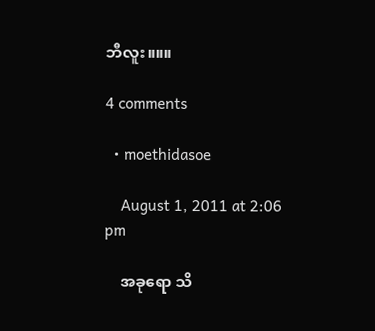ဘီလူး။။။

4 comments

  • moethidasoe

    August 1, 2011 at 2:06 pm

    အခုရော သိ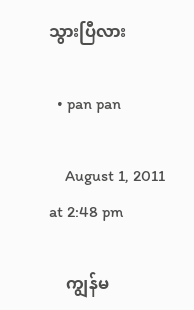သွားပြီလား

  • pan pan

    August 1, 2011 at 2:48 pm

    ကျွန်မ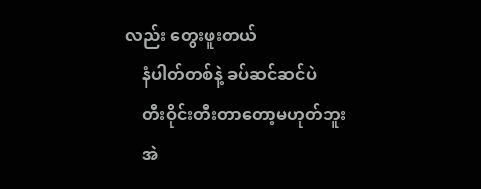လည်း တွေးဖူးတယ်
    နံပါတ်တစ်နဲ့ ခပ်ဆင်ဆင်ပဲ
    တီးဝိုင်းတီးတာတော့မဟုတ်ဘူး
    အဲ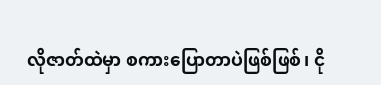လိုဇာတ်ထဲမှာ စကားပြောတာပဲဖြစ်ဖြစ်၊ ငို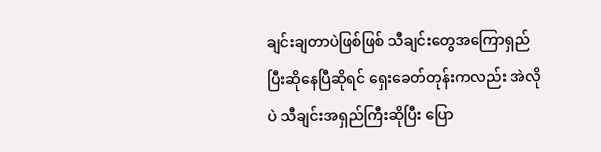ချင်းချတာပဲဖြစ်ဖြစ် သီချင်းတွေအကြောရှည်ပြီးဆိုနေပြီဆိုရင် ရှေးခေတ်တုန်းကလည်း အဲလိုပဲ သီချင်းအရှည်ကြီးဆိုပြီး ပြော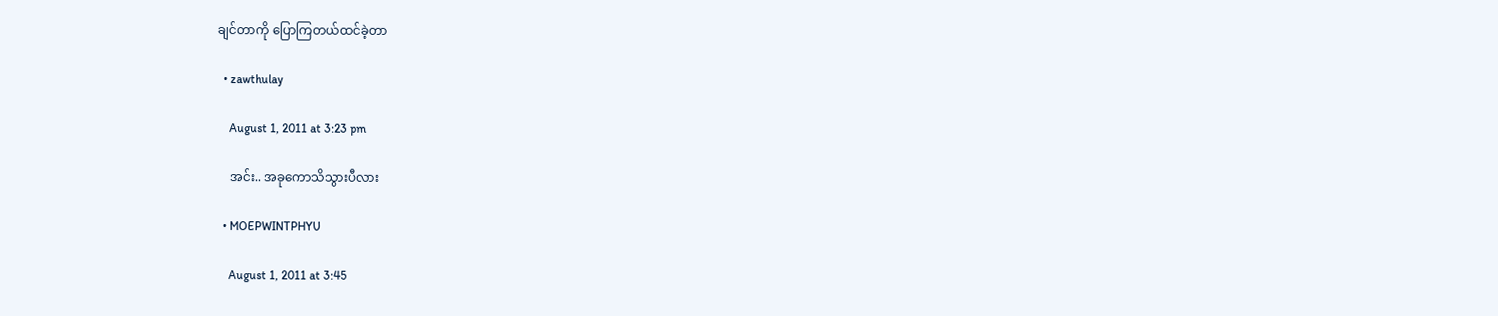ချင်တာကို ပြောကြတယ်ထင်ခဲ့တာ

  • zawthulay

    August 1, 2011 at 3:23 pm

    အင်း.. အခုကောသိသွားပီလား

  • MOEPWINTPHYU

    August 1, 2011 at 3:45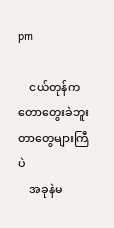pm

    ငယ်တုန်ကတောတွေးခဲဘူးတာတွေများကြီပဲ
    အခုနဲမ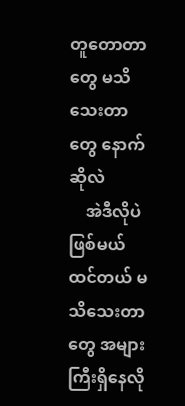တူတောတာတွေ မသိသေးတာတွေ နောက်ဆိုလဲ
    အဲဒီလိုပဲဖြစ်မယ်ထင်တယ် မသိသေးတာတွေ အများကြီးရှိနေလို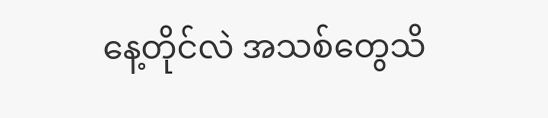နေ့တိုင်လဲ အသစ်တွေသိ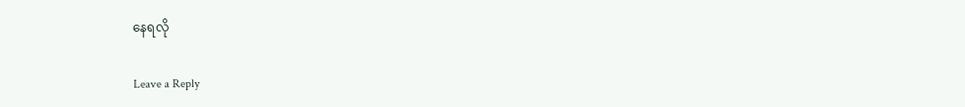နေရလို

Leave a Reply